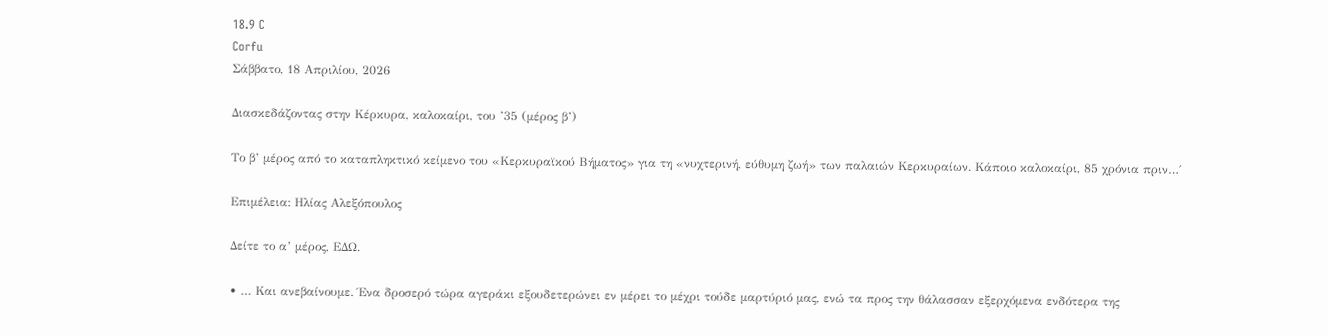18.9 C
Corfu
Σάββατο, 18 Απριλίου, 2026

Διασκεδάζοντας στην Κέρκυρα, καλοκαίρι, του ’35 (μέρος β’)

Το β’ μέρος από το καταπληκτικό κείμενο του «Κερκυραϊκού Βήματος» για τη «νυχτερινή, εύθυμη ζωή» των παλαιών Κερκυραίων. Κάποιο καλοκαίρι, 85 χρόνια πριν…΄

Επιμέλεια: Ηλίας Αλεξόπουλος

Δείτε το α’ μέρος, ΕΔΩ.

• … Και ανεβαίνουμε. Ένα δροσερό τώρα αγεράκι εξουδετερώνει εν μέρει το μέχρι τούδε μαρτύριό μας, ενώ τα προς την θάλασσαν εξερχόμενα ενδότερα της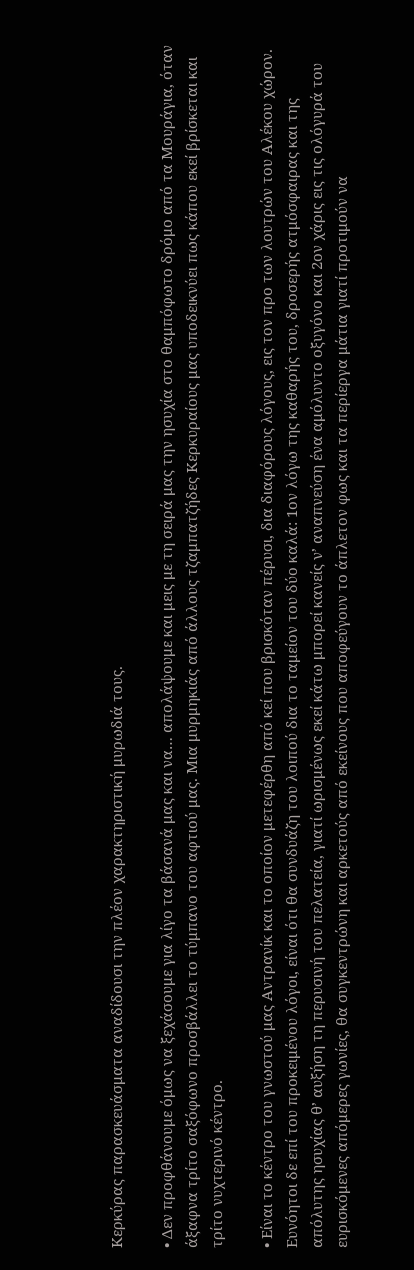Κερκύρας παρασκευάσματα αναδίδουσι την πλέον χαρακτηριστική μυρωδιά τους.

• Δεν προφθάνουμε όμως να ξεχάσουμε για λίγο τα βάσανά μας και να… απολάψουμε και μεις με τη σειρά μας την ησυχία στο θαμπόφωτο δρόμο από τα Μουράγια, όταν άξαφνα τρίτο σαξόφωνο προσβάλλει το τύμπανο του αφτιού μας. Μια μυρμηκιάς από άλλους τζαμπατζήδες Κερκυραίους μας υποδεικνύει πως κάπου εκεί βρίσκεται και τρίτο νυχτερινό κέντρο.

• Είναι το κέντρο του γνωστού μας Αντρανίκ και το οποίον μετεφέρθη από κεί που βρισκόταν πέρυσι, δια διαφόρους λόγους, εις τον προ των λουτρών του Αλέκου χώρον. Ευνόητοι δε επί του προκειμένου λόγοι, είναι ότι θα συνδυάζη του λοιπού δια το ταμείον του δύο καλά: 1ον λόγω της καθαρής του, δροσερής ατμόσφαιρας και της απόλυτης ησυχίας θ’ αυξήση τη περυσινή του πελατεία, γιατί ωρισμένως εκεί κάτω μπορεί κανείς ν’ αναπνεύση ένα αμόλυντο οξυγόνο και 2ον χάρις εις τις ολόγυρά του ευρισκόμενες απόμερες γωνίες, θα συγκεντρώνη και αρκετούς από εκείνους που αποφεύγουν το άπλετον φως και τα περίεργα μάτια γιατί προτιμούν να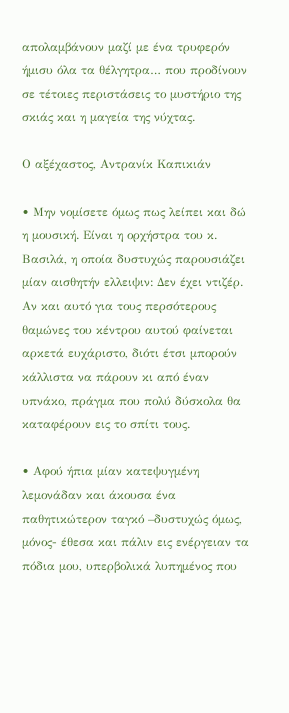απολαμβάνουν μαζί με ένα τρυφερόν ήμισυ όλα τα θέλγητρα… που προδίνουν σε τέτοιες περιστάσεις το μυστήριο της σκιάς και η μαγεία της νύχτας.

Ο αξέχαστος, Αντρανίκ Καπικιάν

• Μην νομίσετε όμως πως λείπει και δώ η μουσική. Είναι η ορχήστρα του κ. Βασιλά, η οποία δυστυχώς παρουσιάζει μίαν αισθητήν ελλειψιν: Δεν έχει ντιζέρ. Αν και αυτό για τους περσότερους θαμώνες του κέντρου αυτού φαίνεται αρκετά ευχάριστο, διότι έτσι μπορούν κάλλιστα να πάρουν κι από έναν υπνάκο, πράγμα που πολύ δύσκολα θα καταφέρουν εις το σπίτι τους.

• Αφού ήπια μίαν κατεψυγμένη λεμονάδαν και άκουσα ένα παθητικώτερον ταγκό –δυστυχώς όμως, μόνος- έθεσα και πάλιν εις ενέργειαν τα πόδια μου, υπερβολικά λυπημένος που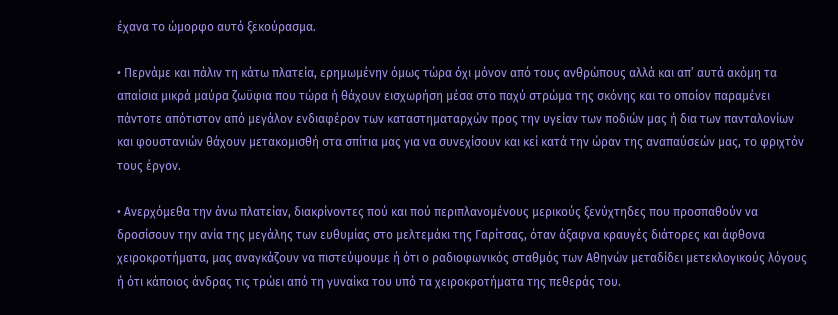έχανα το ώμορφο αυτό ξεκούρασμα.

• Περνάμε και πάλιν τη κάτω πλατεία, ερημωμένην όμως τώρα όχι μόνον από τους ανθρώπους αλλά και απ’ αυτά ακόμη τα απαίσια μικρά μαύρα ζωϋφια που τώρα ή θάχουν εισχωρήση μέσα στο παχύ στρώμα της σκόνης και το οποίον παραμένει πάντοτε απότιστον από μεγάλον ενδιαφέρον των καταστηματαρχών προς την υγείαν των ποδιών μας ή δια των πανταλονίων και φουστανιών θάχουν μετακομισθή στα σπίτια μας για να συνεχίσουν και κεί κατά την ώραν της αναπαύσεών μας, το φριχτόν τους έργον.

• Ανερχόμεθα την άνω πλατείαν, διακρίνοντες πού και πού περιπλανομένους μερικούς ξενύχτηδες που προσπαθούν να δροσίσουν την ανία της μεγάλης των ευθυμίας στο μελτεμάκι της Γαρίτσας, όταν άξαφνα κραυγές διάτορες και άφθονα χειροκροτήματα, μας αναγκάζουν να πιστεύψουμε ή ότι ο ραδιοφωνικός σταθμός των Αθηνών μεταδίδει μετεκλογικούς λόγους ή ότι κάποιος άνδρας τις τρώει από τη γυναίκα του υπό τα χειροκροτήματα της πεθεράς του.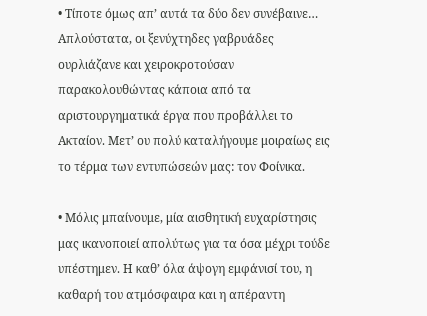• Τίποτε όμως απ’ αυτά τα δύο δεν συνέβαινε… Απλούστατα, οι ξενύχτηδες γαβρυάδες ουρλιάζανε και χειροκροτούσαν παρακολουθώντας κάποια από τα αριστουργηματικά έργα που προβάλλει το Ακταίον. Μετ’ ου πολύ καταλήγουμε μοιραίως εις το τέρμα των εντυπώσεών μας: τον Φοίνικα.

• Μόλις μπαίνουμε, μία αισθητική ευχαρίστησις μας ικανοποιεί απολύτως για τα όσα μέχρι τούδε υπέστημεν. Η καθ’ όλα άψογη εμφάνισί του, η καθαρή του ατμόσφαιρα και η απέραντη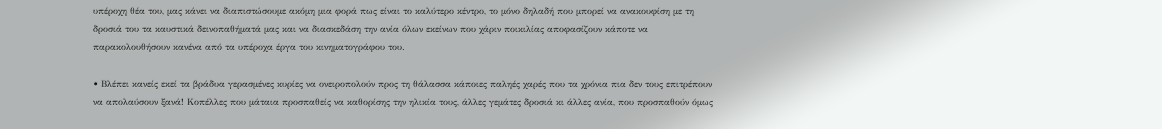υπέροχη θέα του, μας κάνει να διαπιστώσουμε ακόμη μια φορά πως είναι το καλύτερο κέντρο, το μόνο δηλαδή που μπορεί να ανακουφίση με τη δροσιά του τα καυστικά δεινοπαθήματά μας και να διασκεδάση την ανία όλων εκείνων που χάριν ποικιλίας αποφασίζουν κάποτε να παρακολουθήσουν κανένα από τα υπέροχα έργα του κινηματογράφου του.

• Βλέπει κανείς εκεί τα βράδυα γερασμένες κυρίες να ονειροπολούν προς τη θάλασσα κάποιες παληές χαρές που τα χρόνια πια δεν τους επιτρέπουν να απολαύσουν ξανά! Κοπέλλες που μάταια προσπαθείς να καθορίσης την ηλικία τους, άλλες γεμάτες δροσιά κι άλλες ανία, που προσπαθούν όμως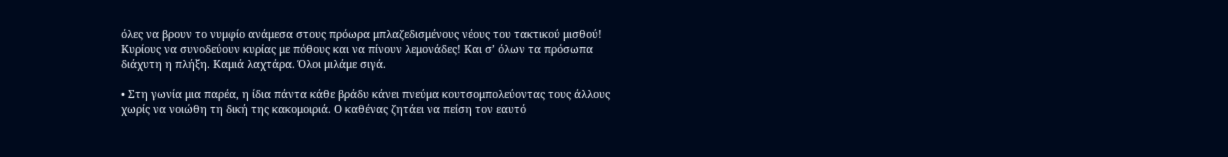όλες να βρουν το νυμφίο ανάμεσα στους πρόωρα μπλαζεδισμένους νέους του τακτικού μισθού! Κυρίους να συνοδεύουν κυρίας με πόθους και να πίνουν λεμονάδες! Και σ’ όλων τα πρόσωπα διάχυτη η πλήξη. Καμιά λαχτάρα. Όλοι μιλάμε σιγά.

• Στη γωνία μια παρέα, η ίδια πάντα κάθε βράδυ κάνει πνεύμα κουτσομπολεύοντας τους άλλους χωρίς να νοιώθη τη δική της κακομοιριά. Ο καθένας ζητάει να πείση τον εαυτό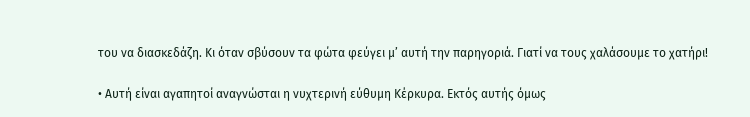του να διασκεδάζη. Κι όταν σβύσουν τα φώτα φεύγει μ’ αυτή την παρηγοριά. Γιατί να τους χαλάσουμε το χατήρι!

• Αυτή είναι αγαπητοί αναγνώσται η νυχτερινή εύθυμη Κέρκυρα. Εκτός αυτής όμως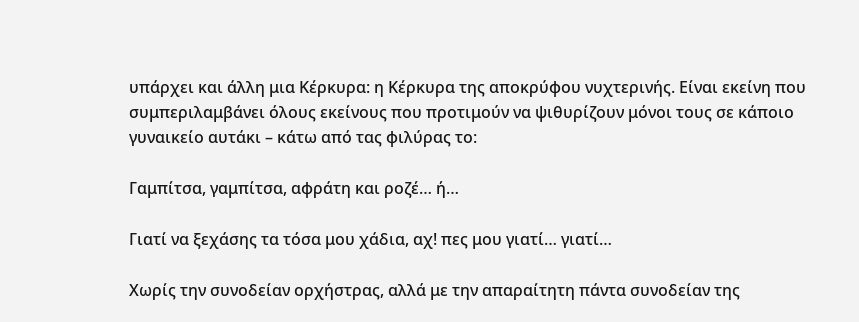υπάρχει και άλλη μια Κέρκυρα: η Κέρκυρα της αποκρύφου νυχτερινής. Είναι εκείνη που συμπεριλαμβάνει όλους εκείνους που προτιμούν να ψιθυρίζουν μόνοι τους σε κάποιο γυναικείο αυτάκι – κάτω από τας φιλύρας το:

Γαμπίτσα, γαμπίτσα, αφράτη και ροζέ… ή…

Γιατί να ξεχάσης τα τόσα μου χάδια, αχ! πες μου γιατί… γιατί…

Χωρίς την συνοδείαν ορχήστρας, αλλά με την απαραίτητη πάντα συνοδείαν της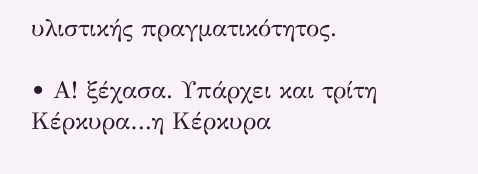υλιστικής πραγματικότητος.

• Α! ξέχασα. Υπάρχει και τρίτη Κέρκυρα…η Κέρκυρα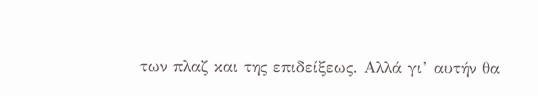των πλαζ και της επιδείξεως. Αλλά γι’ αυτήν θα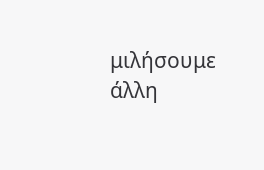μιλήσουμε άλλη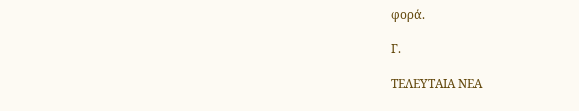φορά.

Γ.

ΤΕΛΕΥΤΑΙΑ ΝΕΑ